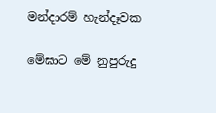මන්දාරම් හැන්දෑවක

මේඝාට මේ නුපුරුදු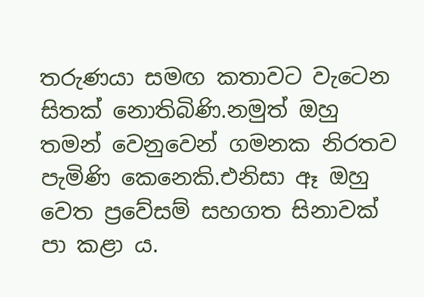තරුණයා සමඟ කතාවට වැටෙන සිතක් නොතිබිණි.නමුත් ඔහු තමන් වෙනුවෙන් ගමනක නිරතව පැමිණි කෙනෙකි.එනිසා ඈ ඔහු වෙත ප්‍රවේසම් සහගත සිනාවක් පා කළා ය.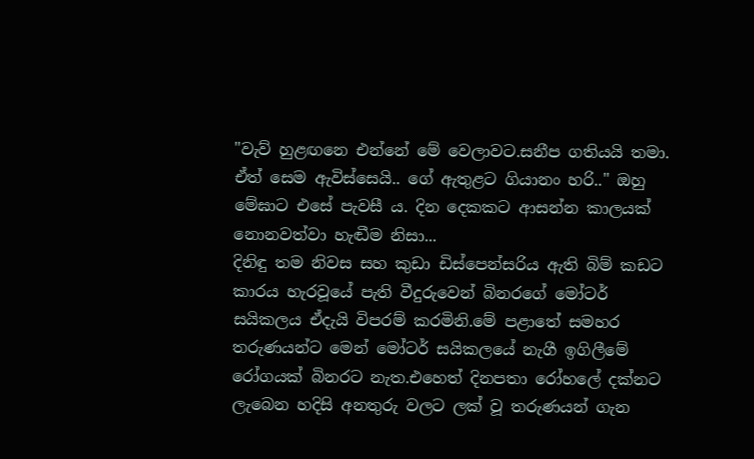"වැව් හුළඟනෙ එන්නේ මේ වෙලාවට.සනීප ගතියයි තමා. ඒත් සෙම ඇවිස්සෙයි.. ගේ ඇතුළට ගියානං හරි.." ඔහු මේඝාට එසේ පැවසී ය. දින දෙකකට ආසන්න කාලයක් නොනවත්වා හැඬීම නිසා...
දිනිඳු තම නිවස සහ කුඩා ඩිස්පෙන්සරිය ඇති බිම් කඩට කාරය හැරවූයේ පැති වීදුරුවෙන් බිනරගේ මෝටර් සයිකලය ඒදැයි විපරම් කරමිනි.මේ පළාතේ සමහර තරුණයන්ට මෙන් මෝටර් සයිකලයේ නැගී ඉගිලීමේ රෝගයක් බිනරට නැත.එහෙත් දිනපතා රෝහලේ දක්නට ලැබෙන හදිසි අනතුරු වලට ලක් වූ තරුණයන් ගැන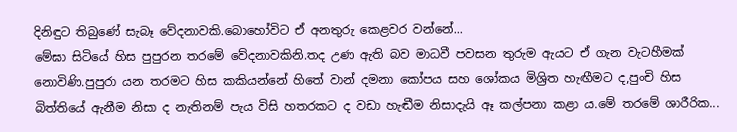දිනිඳුට තිබුණේ සැබෑ වේදනාවකි.බොහෝවිට ඒ අනතුරු කෙළවර වන්නේ...
මේඝා සිටියේ හිස පුපුරන තරමේ වේදනාවකිනි.තද උණ ඇති බව මාධවී පවසන තුරුම ඇයට ඒ ගැන වැටහීමක් නොවිණි.පුපුරා යන තරමට හිස කකියන්නේ හිතේ වාන් දමනා කෝපය සහ ශෝකය මිශ්‍රිත හැඟීමට ද,පුංචි හිස බිත්තියේ ඇනීම නිසා ද නැතිනම් පැය විසි හතරකට ද වඩා හැඬීම නිසාදැයි ඈ කල්පනා කළා ය.මේ තරමේ ශාරීරික...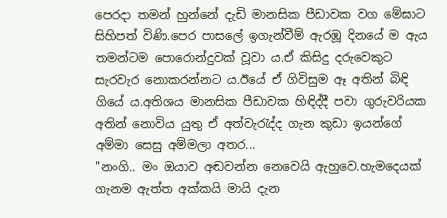පෙරදා තමන් හුන්නේ දැඩි මානසික පීඩාවක වග මේඝාට සිහිපත් විණි.පෙර පාසලේ ඉගැන්වීම් ඇරඹූ දිනයේ ම ඇය තමන්ටම පොරොන්දුවක් වූවා ය.ඒ කිසිදු දරුවෙකුට සැරවැර නොකරන්නට ය.ඊයේ ඒ ගිවිසුම ඈ අතින් බිඳි ගියේ ය.අතිශය මානසික පීඩාවක හිඳිද්දී පවා ගුරුවරියක අතින් නොවිය යුතු ඒ අත්වැරැද්ද ගැන කුඩා ඉයන්ගේ අම්මා සෙසු අම්මලා අතර...
"නංගි.. මං ඔයාව අඬවන්න නෙවෙයි ඇහුවෙ.හැමදෙයක් ගැනම ඇත්ත අක්කයි මායි දැන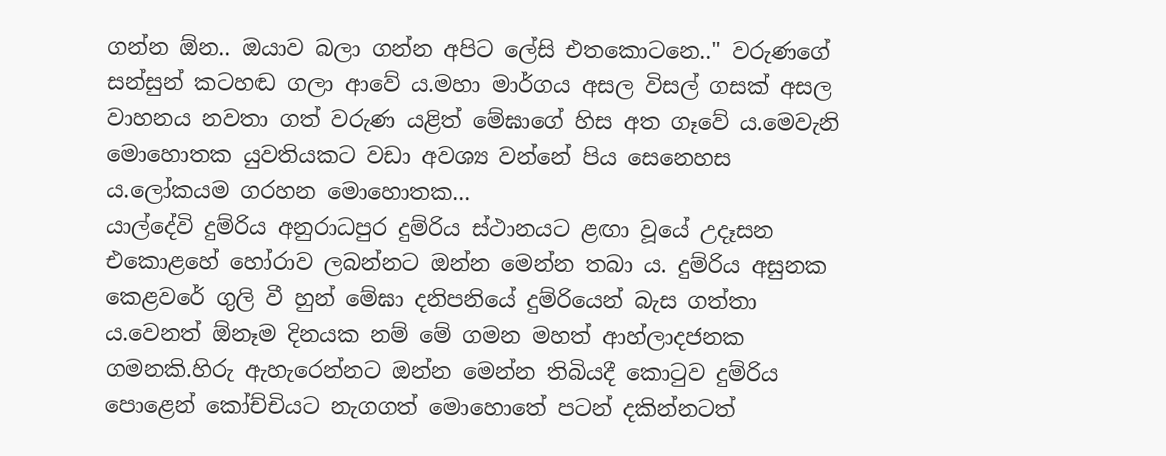ගන්න ඕන.. ඔයාව බලා ගන්න අපිට ලේසි එතකොටනෙ.." වරුණගේ සන්සුන් කටහඬ ගලා ආවේ ය.මහා මාර්ගය අසල විසල් ගසක් අසල වාහනය නවතා ගත් වරුණ යළිත් මේඝාගේ හිස අත ගෑවේ ය.මෙවැනි මොහොතක යුවතියකට වඩා අවශ්‍ය වන්නේ පිය සෙනෙහස ය.ලෝකයම ගරහන මොහොතක...
යාල්දේවි දුම්රිය අනුරාධපුර දුම්රිය ස්ථානයට ළඟා වූයේ උදෑසන එකොළහේ හෝරාව ලබන්නට ඔන්න මෙන්න තබා ය. දුම්රිය අසුනක කෙළවරේ ගුලි වී හුන් මේඝා දනිපනියේ දුම්රියෙන් බැස ගත්තා ය.වෙනත් ඕනෑම දිනයක නම් මේ ගමන මහත් ආහ්ලාදජනක ගමනකි.හිරු ඇහැරෙන්නට ඔන්න මෙන්න තිබියදී කොටුව දුම්රිය පොළෙන් කෝච්චියට නැගගත් මොහොතේ පටන් දකින්නටත්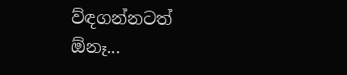ව්ඳගන්නටත් ඕනෑ...